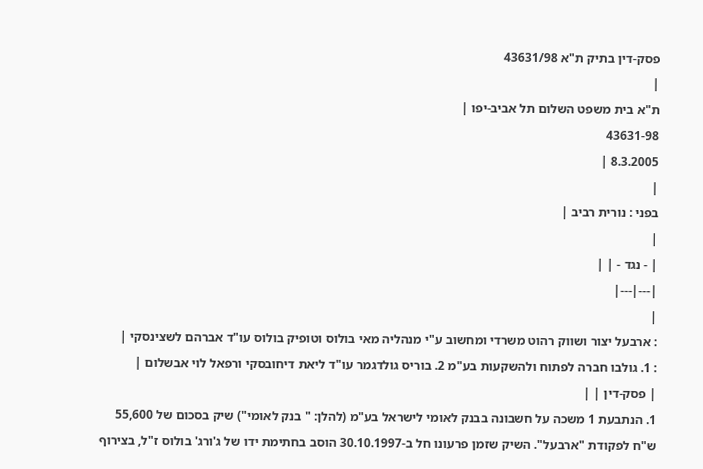פסק-דין בתיק ת"א 43631/98
|
ת"א בית משפט השלום תל אביב-יפו |
43631-98
8.3.2005 |
|
בפני : נורית רביב |
|
| - נגד - | |
|---|---|
|
: ארבעל יצור ושווק רהוט משרדי ומחשוב ע"י מנהליה מאי בולוס וטופיק בולוס עו"ד אברהם לשצינסקי |
: 1. גולבו חברה לפתוח ולהשקעות בע"מ 2. בוריס גולדגמר עו"ד ליאת דיחובסקי ורפאל לוי אבשלום |
| פסק-דין | |
1. הנתבעת 1 משכה על חשבונה בבנק לאומי לישראל בע"מ (להלן: " בנק לאומי") שיק בסכום של 55,600 ש"ח לפקודת "ארבעל". השיק שזמן פרעונו חל ב-30.10.1997 הוסב בחתימת ידו של ג'ורג' בולוס ז"ל, בצירוף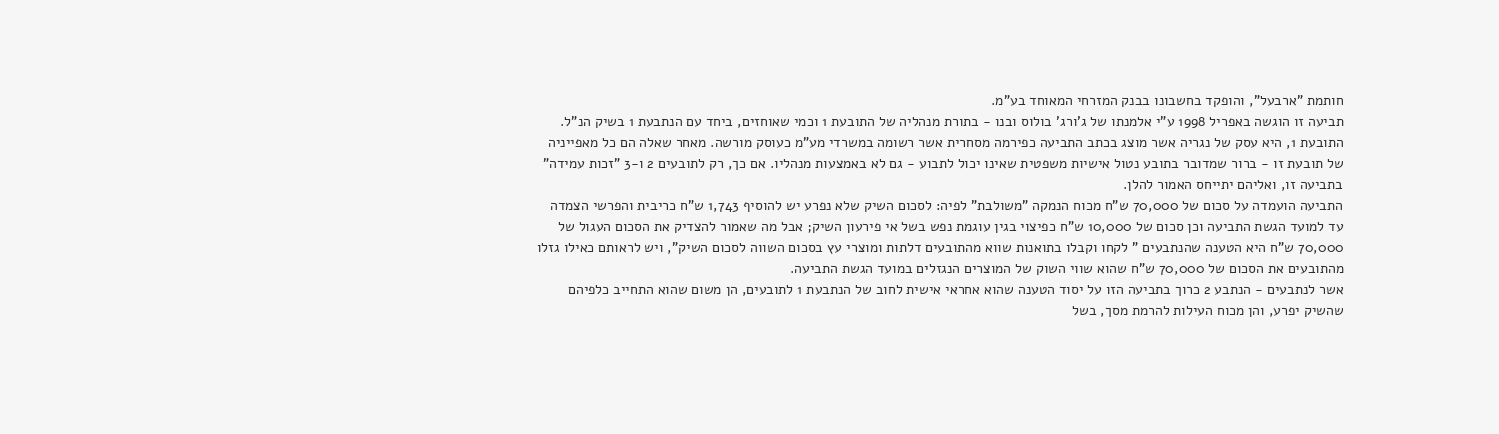חותמת "ארבעל", והופקד בחשבונו בבנק המזרחי המאוחד בע"מ.
תביעה זו הוגשה באפריל 1998 ע"י אלמנתו של ג'ורג' בולוס ובנו - בתורת מנהליה של התובעת 1 וכמי שאוחזים, ביחד עם הנתבעת 1 בשיק הנ"ל.
התובעת 1, היא עסק של נגריה אשר מוצג בכתב התביעה כפירמה מסחרית אשר רשומה במשרדי מע"מ כעוסק מורשה. מאחר שאלה הם כל מאפייניה של תובעת זו - ברור שמדובר בתובע נטול אישיות משפטית שאינו יכול לתבוע - גם לא באמצעות מנהליו. אם כך, רק לתובעים 2 ו-3 "זכות עמידה" בתביעה זו, ואליהם יתייחס האמור להלן.
התביעה הועמדה על סכום של 70,000 ש"ח מכוח הנמקה "משולבת" לפיה: לסכום השיק שלא נפרע יש להוסיף 1,743 ש"ח כריבית והפרשי הצמדה עד למועד הגשת התביעה וכן סכום של 10,000 ש"ח כפיצוי בגין עוגמת נפש בשל אי פירעון השיק; אבל מה שאמור להצדיק את הסכום העגול של 70,000 ש"ח היא הטענה שהנתבעים " לקחו וקבלו בתואנות שווא מהתובעים דלתות ומוצרי עץ בסכום השווה לסכום השיק", ויש לראותם כאילו גזלו מהתובעים את הסכום של 70,000 ש"ח שהוא שווי השוק של המוצרים הנגזלים במועד הגשת התביעה.
אשר לנתבעים - הנתבע 2 כרוך בתביעה הזו על יסוד הטענה שהוא אחראי אישית לחוב של הנתבעת 1 לתובעים, הן משום שהוא התחייב כלפיהם שהשיק יפרע, והן מכוח העילות להרמת מסך, בשל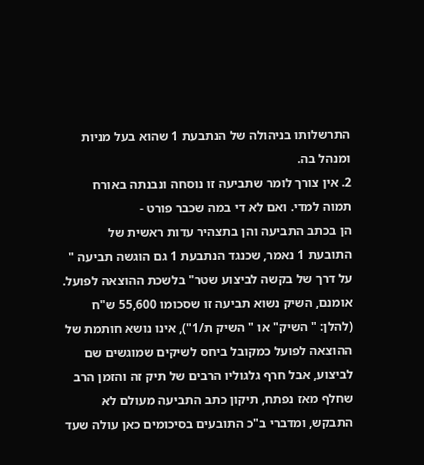התרשלותו בניהולה של הנתבעת 1 שהוא בעל מניות ומנהל בה.
2. אין צורך לומר שתביעה זו נוסחה ונבנתה באורח תמוה למדי. ואם לא די במה שכבר פורט -
הן בכתב התביעה והן בתצהיר עדות ראשית של התובעת 1 נאמר, שכנגד הנתבעת 1 גם הוגשה תביעה " על דרך של בקשה לביצוע שטר" בלשכת ההוצאה לפועל.
אומנם, השיק נשוא תביעה זו שסכומו 55,600 ש"ח (להלן: " השיק" או " השיק ת/1"), אינו נושא חותמת של ההוצאה לפועל כמקובל ביחס לשיקים שמוגשים שם לביצוע, אבל חרף גלגוליו הרבים של תיק זה והזמן הרב שחלף מאז נפתח, תיקון כתב התביעה מעולם לא התבקש, ומדברי ב"כ התובעים בסיכומים כאן עולה שעד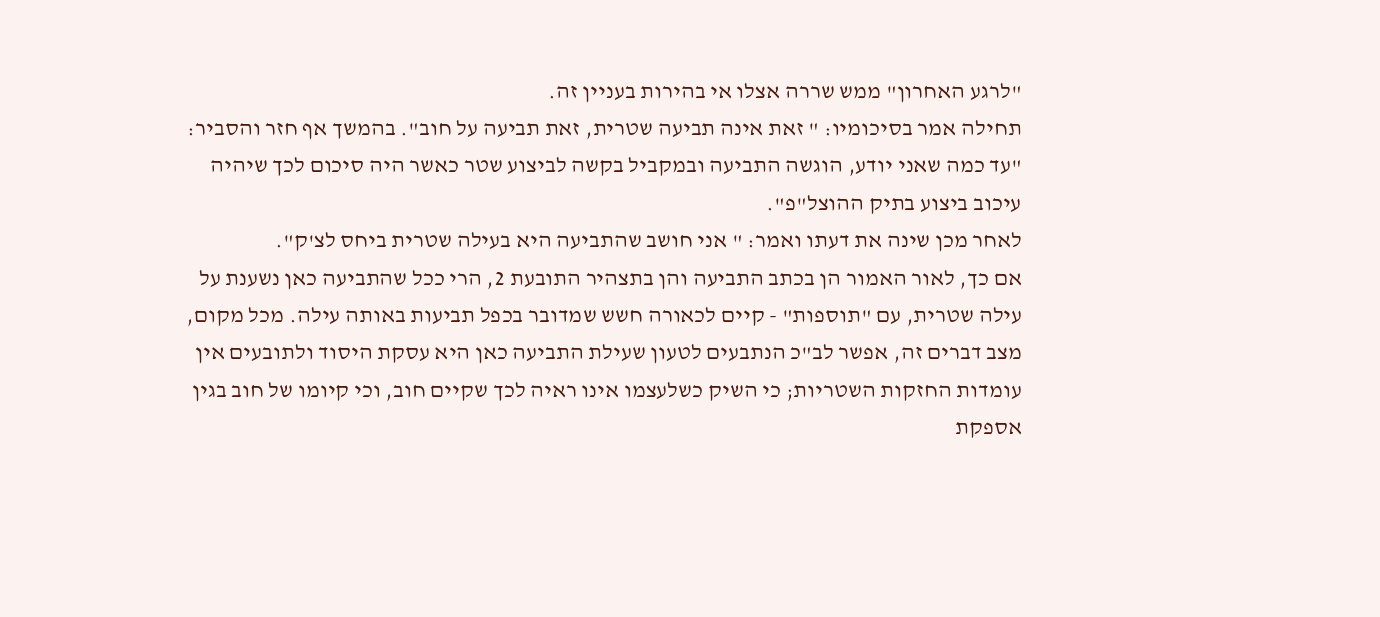"לרגע האחרון" ממש שררה אצלו אי בהירות בעניין זה.
תחילה אמר בסיכומיו: " זאת אינה תביעה שטרית, זאת תביעה על חוב". בהמשך אף חזר והסביר: "עד כמה שאני יודע, הוגשה התביעה ובמקביל בקשה לביצוע שטר כאשר היה סיכום לכך שיהיה עיכוב ביצוע בתיק ההוצל"פ".
לאחר מכן שינה את דעתו ואמר: " אני חושב שהתביעה היא בעילה שטרית ביחס לצ'ק".
אם כך, לאור האמור הן בכתב התביעה והן בתצהיר התובעת 2, הרי ככל שהתביעה כאן נשענת על עילה שטרית, עם "תוספות" - קיים לכאורה חשש שמדובר בכפל תביעות באותה עילה. מכל מקום, מצב דברים זה, אפשר לב"כ הנתבעים לטעון שעילת התביעה כאן היא עסקת היסוד ולתובעים אין עומדות החזקות השטריות; כי השיק כשלעצמו אינו ראיה לכך שקיים חוב, וכי קיומו של חוב בגין אספקת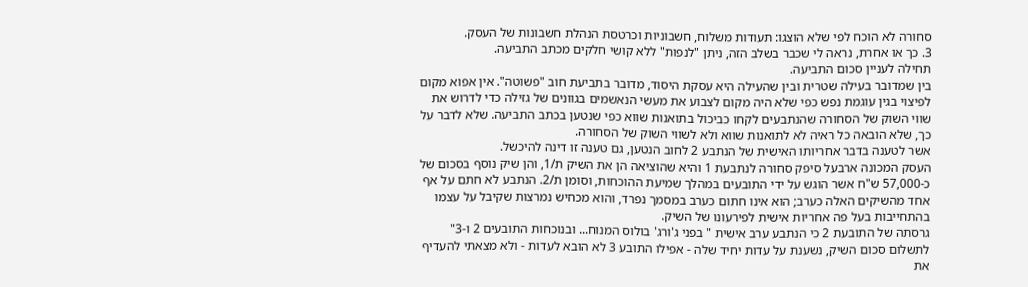סחורה לא הוכח לפי שלא הוצגו: תעודות משלוח, חשבוניות וכרטסת הנהלת חשבונות של העסק.
3. כך או אחרת, נראה לי שכבר בשלב הזה, ניתן "לנפות" ללא קושי חלקים מכתב התביעה.
תחילה לעניין סכום התביעה.
בין שמדובר בעילה שטרית ובין שהעילה היא עסקת היסוד, מדובר בתביעת חוב "פשוטה". אין אפוא מקום לפיצוי בגין עוגמת נפש כפי שלא היה מקום לצבוע את מעשי הנאשמים בגוונים של גזילה כדי לדרוש את שווי השוק של הסחורה שהנתבעים לקחו כביכול בתואנות שווא כפי שנטען בכתב התביעה. שלא לדבר על כך, שלא הובאה כל ראיה לא לתואנות שווא ולא לשווי השוק של הסחורה.
אשר לטענה בדבר אחריותו האישית של הנתבע 2 לחוב הנטען, גם טענה זו דינה להיכשל.
העסק המכונה ארבעל סיפק סחורה לנתבעת 1 והיא שהוציאה הן את השיק ת/1, והן שיק נוסף בסכום של כ-57,000 ש"ח אשר הוגש על ידי התובעים במהלך שמיעת ההוכחות, וסומן ת/2. הנתבע לא חתם על אף אחד מהשיקים האלה כערב; הוא אינו חתום כערב במסמך נפרד, והוא מכחיש נמרצות שקיבל על עצמו בהתחייבות בעל פה אחריות אישית לפירעונו של השיק.
גרסתה של התובעת 2 כי הנתבע ערב אישית " בפני ג'ורג' בולוס המנוח... ובנוכחות התובעים 2 ו-3" לתשלום סכום השיק, נשענת על עדות יחיד שלה - אפילו התובע 3 לא הובא לעדות - ולא מצאתי להעדיף את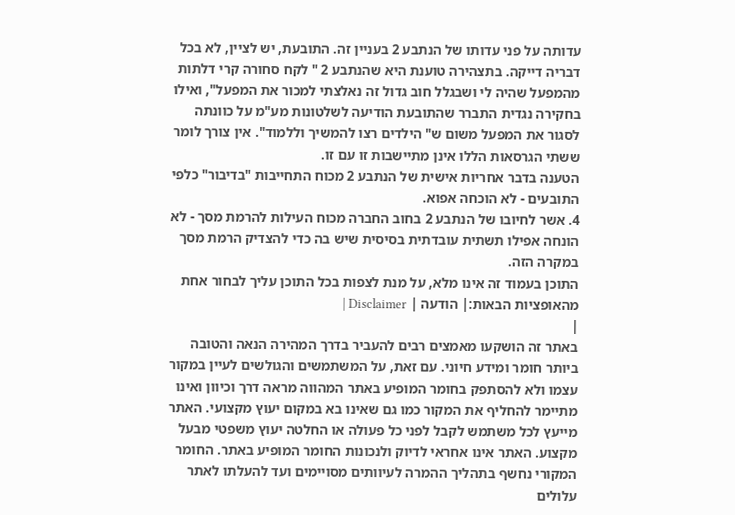עדותה על פני עדותו של הנתבע 2 בעניין זה. התובעת, יש לציין, לא בכל דבריה דייקה. בתצהירה טוענת היא שהנתבע 2 " לקח סחורה קרי דלתות מהמפעל שהיה לי ושבגלל חוב גדול זה נאלצתי למכור את המפעל", ואילו בחקירה נגדית התברר שהתובעת הודיעה לשלטונות מע"מ על כוונתה לסגור את המפעל משום ש" הילדים רצו להמשיך וללמוד". אין צורך לומר ששתי הגרסאות הללו אינן מתיישבות זו עם זו.
הטענה בדבר אחריות אישית של הנתבע 2 מכוח התחייבות "בדיבור" כלפי התובעים - לא הוכחה אפוא.
4. אשר לחיובו של הנתבע 2 בחוב החברה מכוח העילות להרמת מסך - לא הונחה אפילו תשתית עובדתית בסיסית שיש בה כדי להצדיק הרמת מסך במקרה הזה.
התוכן בעמוד זה אינו מלא, על מנת לצפות בכל התוכן עליך לבחור אחת מהאופציות הבאות:| הודעה | Disclaimer |
|
באתר זה הושקעו מאמצים רבים להעביר בדרך המהירה הנאה והטובה ביותר חומר ומידע חיוני. עם זאת, על המשתמשים והגולשים לעיין במקור עצמו ולא להסתפק בחומר המופיע באתר המהווה מראה דרך וכיוון ואינו מתיימר להחליף את המקור כמו גם שאינו בא במקום יעוץ מקצועי. האתר מייעץ לכל משתמש לקבל לפני כל פעולה או החלטה יעוץ משפטי מבעל מקצוע. האתר אינו אחראי לדיוק ולנכונות החומר המופיע באתר. החומר המקורי נחשף בתהליך ההמרה לעיוותים מסויימים ועד להעלתו לאתר עלולים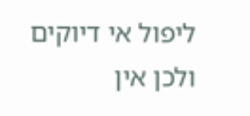ליפול אי דיוקים ולכן אין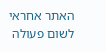האתר אחראי לשום פעולה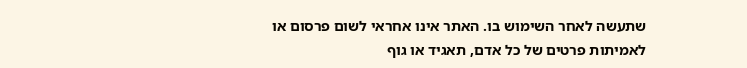שתעשה לאחר השימוש בו. האתר אינו אחראי לשום פרסום או לאמיתות פרטים של כל אדם, תאגיד או גוף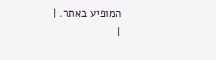המופיע באתר. |
|